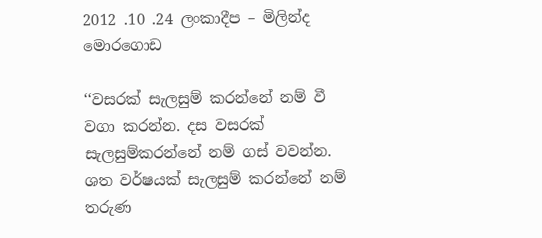2012 .10 .24 ලංකාදීප – මිලින්ද මොරගොඩ

‘‘වසරක් සැලසුම් කරන්නේ නම් වී වගා කරන්න. දස වසරක් සැලසුම්කරන්නේ නම් ගස් වවන්න. ශත වර්ෂයක් සැලසුම් කරන්නේ නම් තරුණ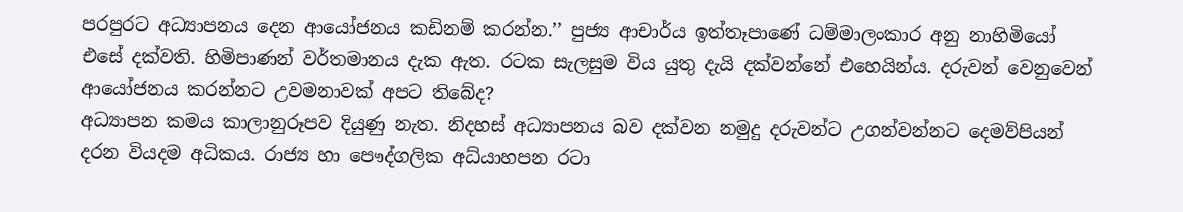පරපුරට අධ්‍යාපනය දෙන ආයෝජනය කඩිනම් කරන්න.’’ පුජ්‍ය ආචාර්ය ඉත්තෑපාණේ ධම්මාලංකාර අනු නාහිමියෝ එසේ දක්වති. හිමිපාණන් වර්තමානය දැක ඇත. රටක සැලසුම විය යුතු දැයි දක්වන්නේ එහෙයින්ය. දරුවන් වෙනුවෙන් ආයෝජනය කරන්නට උවමනාවක් අපට තිබේද?
අධ්‍යාපන කමය කාලානුරූපව දියුණු නැත. නිදහස් අධ්‍යාපනය බව දක්වන නමුදු දරුවන්ට උගන්වන්නට දෙමව්පියන් දරන වියදම අධිකය. රාජ්‍ය හා පෞද්ගලික අධ්යාහපන රටා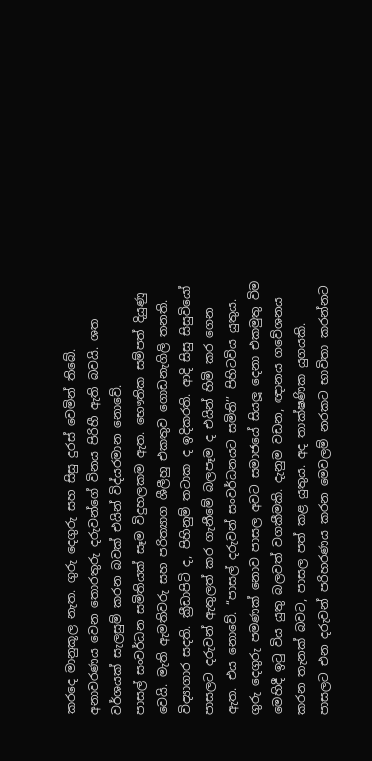කරදෙ මානුකූල නැත. ගුරු දෙගුරු සහ සිසු දුරස් වෙමින් තිබේ. අනාවරණය වෙන තොරතුරු දරුවන්ගේ විනය පිරිහී ඇති බවයි. ශත වර්ශයක් සැලසුම් කරන බවක් එයින් විද්යරමාන නොවේ.
පාසල් සංවර්ධන සමිතියක් සෑම විදුහලකම ඇත. භෞතික සම්පත් දියුණු වෙයි. මැති ඇමතිවරු සහ පරිත්‍යාග ශීලීහු එකතුව ගොඩනැගිලි තනති. විද්‍යාගාර සදති. ක්‍රීඩාපිටි ද, පිහිනුම් තටාක ද ඉදිකරති. ආදි සිසු සිසුවියෝ පාසලට දරුවන් ඇතුලත් කර ගැනීමේ බලපෑම ද එයින් හිමි කර ගෙන ඇත. එය නොවේ. ‘‘පාසල් දරුවන් සංවර්ධනයට සමිති’’ පිහිටවිය යුතුය. ගුරු දෙගුරු පමණක් නොව පාසල අවට සමාජයේ සියලූ දෙනා එකමුතු විම මෙහිදී ඉටු විය යුතු බලවත් වගකීමකි. දැනුම වඩන, ඥානය ගවේශනය කරන තැනක් බවට, පාසල පත් කළ යුතුය. අද තාක්ෂණික යුගයකි. පාසලට එන දරුවන් පරිහරණය කරන මෙවලම් නරකට භාවිතා කරන්නට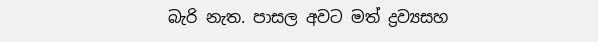බැරි නැත. පාසල අවට මත් ද්‍රව්‍යසහ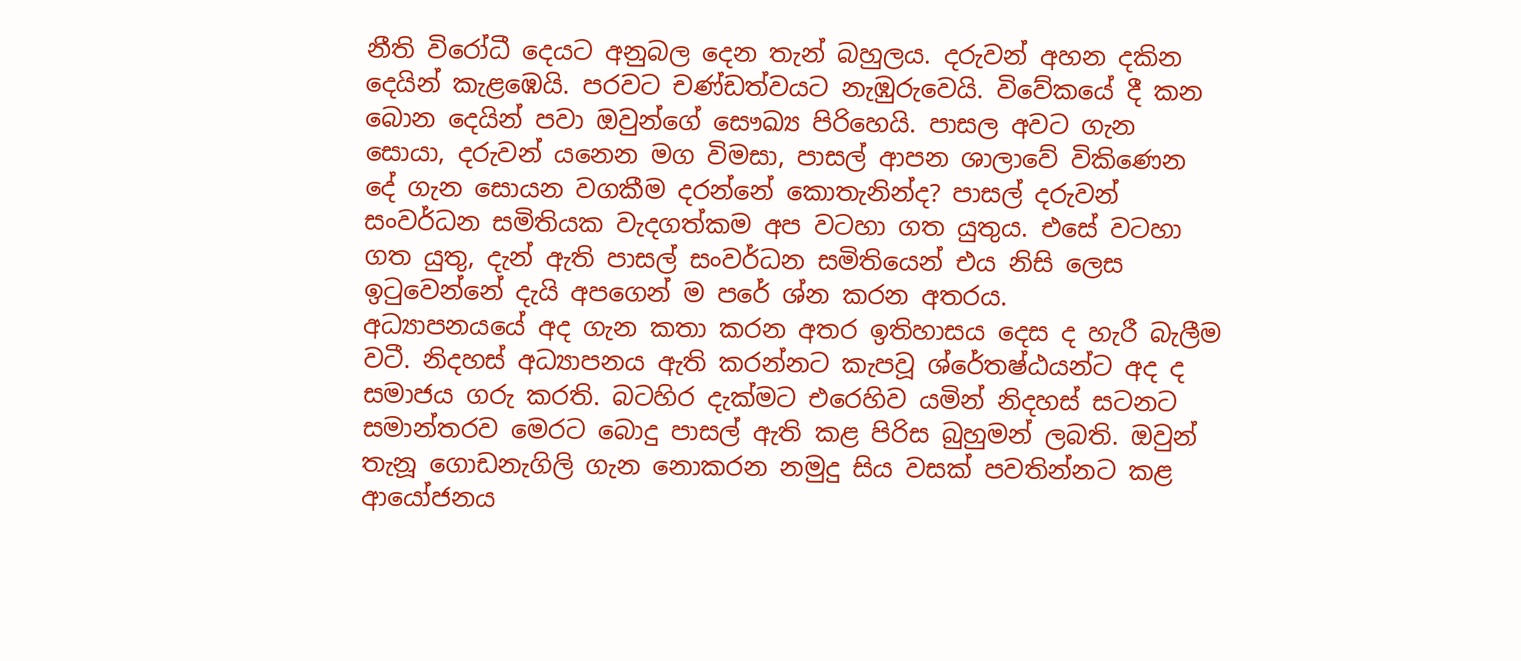නීති විරෝධී දෙයට අනුබල දෙන තැන් බහුලය. දරුවන් අහන දකින දෙයින් කැළඹෙයි. පරවට චණ්ඩත්වයට නැඹුරුවෙයි. විවේකයේ දී කන බොන දෙයින් පවා ඔවුන්ගේ සෞඛ්‍ය පිරිහෙයි. පාසල අවට ගැන සොයා, දරුවන් යනෙන මග විමසා, පාසල් ආපන ශාලාවේ විකිණෙන දේ ගැන සොයන වගකීම දරන්නේ කොතැනින්ද? පාසල් දරුවන් සංවර්ධන සමිතියක වැදගත්කම අප වටහා ගත යුතුය. එසේ වටහා ගත යුතු, දැන් ඇති පාසල් සංවර්ධන සමිතියෙන් එය නිසි ලෙස ඉටුවෙන්නේ දැයි අපගෙන් ම පරේ ශ්න කරන අතරය.
අධ්‍යාපනයයේ අද ගැන කතා කරන අතර ඉතිහාසය දෙස ද හැරී බැලීම වටී. නිදහස් අධ්‍යාපනය ඇති කරන්නට කැපවූ ශ්රේතෂ්ඨයන්ට අද ද සමාජය ගරු කරති. බටහිර දැක්මට එරෙහිව යමින් නිදහස් සටනට සමාන්තරව මෙරට බොදු පාසල් ඇති කළ පිරිස බුහුමන් ලබති. ඔවුන් තැනූ ගොඩනැගිලි ගැන නොකරන නමුදු සිය වසක් පවතින්නට කළ ආයෝජනය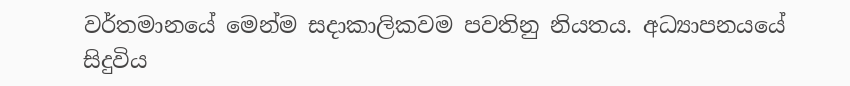වර්තමානයේ මෙන්ම සදාකාලිකවම පවතිනු නියතය. අධ්‍යාපනයයේ සිදුවිය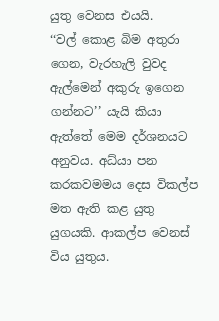යුතු වෙනස එයයි.
‘‘වල් කොළ බිම අතුරා ගෙන, වැරහැලි වුවද ඇල්මෙන් අකුරු ඉගෙන ගන්නට’’ යැයි කියා ඇත්තේ මෙම දර්ශනයට අනුවය. අධ්යා පන කරකවමමය දෙස විකල්ප මත ඇති කළ යුතු යුගයකි. ආකල්ප වෙනස් විය යුතුය.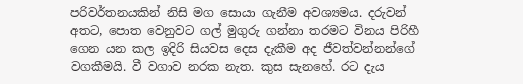පරිවර්තනයකින් නිසි මග සොයා ගැනීම අවශ්‍යමය. දරුවන් අතට, පොත වෙනුවට ගල් මුගුරු ගන්නා තරමට විනය පිරිහී ගෙන යන කල ඉදිරි සියවස දෙස දැකීම අද ජීවත්වන්නන්ගේ වගකීමයි. වී වගාව නරක නැත. කුස සැනහේ. රට දැය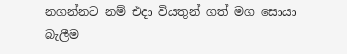නගන්නට නම් එදා වියතුන් ගත් මග සොයා බැලීම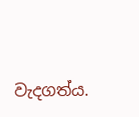වැදගත්ය.